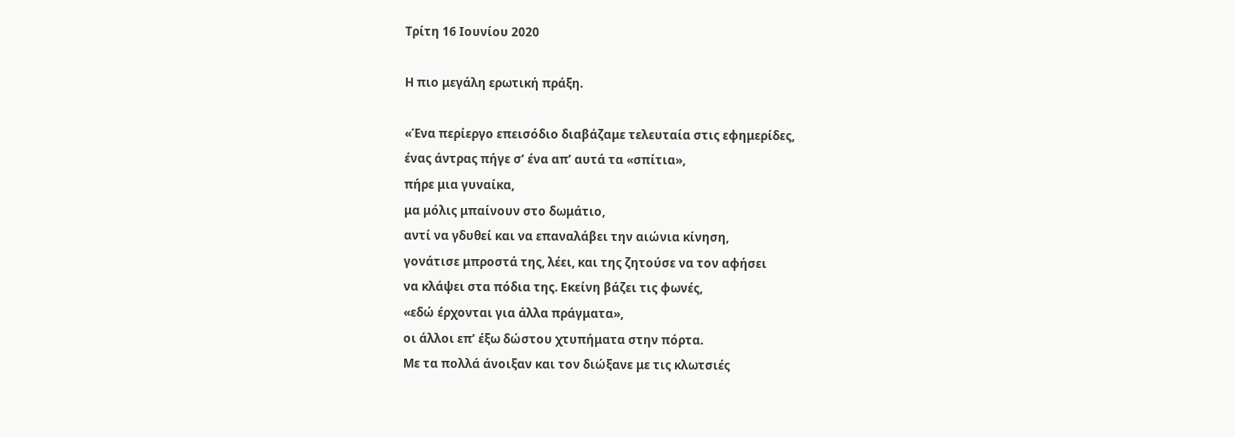Τρίτη 16 Ιουνίου 2020

Η πιο μεγάλη ερωτική πράξη.

«Ένα περίεργο επεισόδιο διαβάζαμε τελευταία στις εφημερίδες,
ένας άντρας πήγε σ’ ένα απ’ αυτά τα «σπίτια»,
πήρε μια γυναίκα,
μα μόλις μπαίνουν στο δωμάτιο,
αντί να γδυθεί και να επαναλάβει την αιώνια κίνηση,
γονάτισε μπροστά της, λέει, και της ζητούσε να τον αφήσει
να κλάψει στα πόδια της. Εκείνη βάζει τις φωνές,
«εδώ έρχονται για άλλα πράγματα»,
οι άλλοι επ’ έξω δώστου χτυπήματα στην πόρτα.
Με τα πολλά άνοιξαν και τον διώξανε με τις κλωτσιές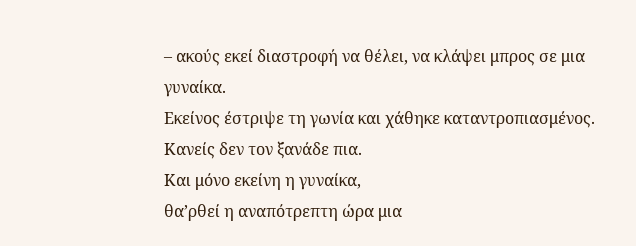– ακούς εκεί διαστροφή να θέλει, να κλάψει μπρος σε μια γυναίκα.
Εκείνος έστριψε τη γωνία και χάθηκε καταντροπιασμένος.
Κανείς δεν τον ξανάδε πια.
Και μόνο εκείνη η γυναίκα,
θα’ρθεί η αναπότρεπτη ώρα μια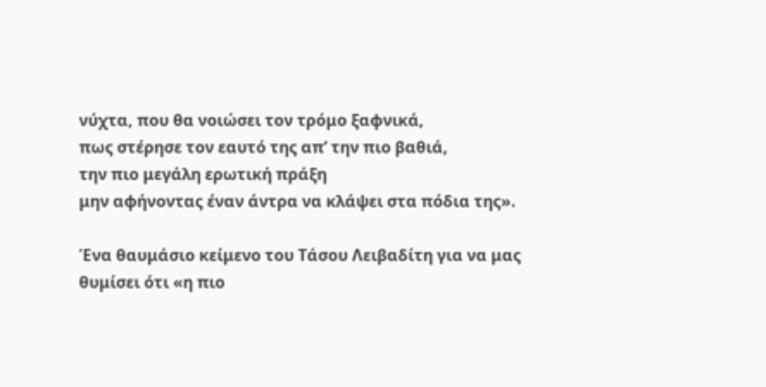νύχτα, που θα νοιώσει τον τρόμο ξαφνικά,
πως στέρησε τον εαυτό της απ’ την πιο βαθιά,
την πιο μεγάλη ερωτική πράξη
μην αφήνοντας έναν άντρα να κλάψει στα πόδια της».

Ένα θαυμάσιο κείμενο του Τάσου Λειβαδίτη για να μας θυμίσει ότι «η πιο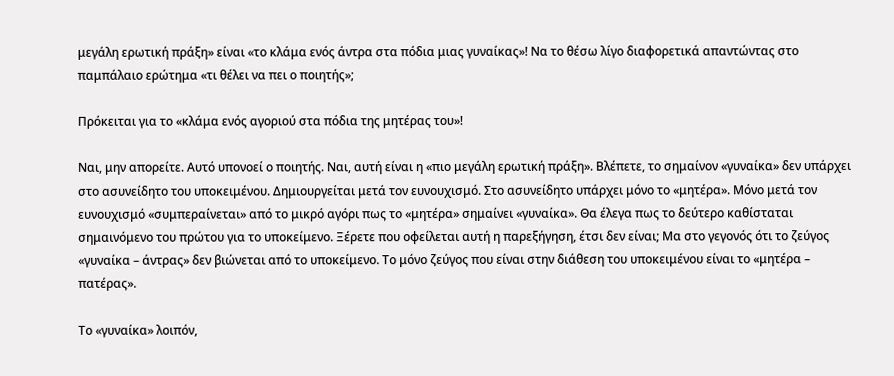μεγάλη ερωτική πράξη» είναι «το κλάμα ενός άντρα στα πόδια μιας γυναίκας»! Να το θέσω λίγο διαφορετικά απαντώντας στο παμπάλαιο ερώτημα «τι θέλει να πει ο ποιητής»;

Πρόκειται για το «κλάμα ενός αγοριού στα πόδια της μητέρας του»!

Ναι, μην απορείτε. Αυτό υπονοεί ο ποιητής. Ναι, αυτή είναι η «πιο μεγάλη ερωτική πράξη». Βλέπετε, το σημαίνον «γυναίκα» δεν υπάρχει στο ασυνείδητο του υποκειμένου. Δημιουργείται μετά τον ευνουχισμό. Στο ασυνείδητο υπάρχει μόνο το «μητέρα». Μόνο μετά τον ευνουχισμό «συμπεραίνεται» από το μικρό αγόρι πως το «μητέρα» σημαίνει «γυναίκα». Θα έλεγα πως το δεύτερο καθίσταται σημαινόμενο του πρώτου για το υποκείμενο. Ξέρετε που οφείλεται αυτή η παρεξήγηση, έτσι δεν είναι; Μα στο γεγονός ότι το ζεύγος «γυναίκα – άντρας» δεν βιώνεται από το υποκείμενο. Το μόνο ζεύγος που είναι στην διάθεση του υποκειμένου είναι το «μητέρα – πατέρας».

Το «γυναίκα» λοιπόν,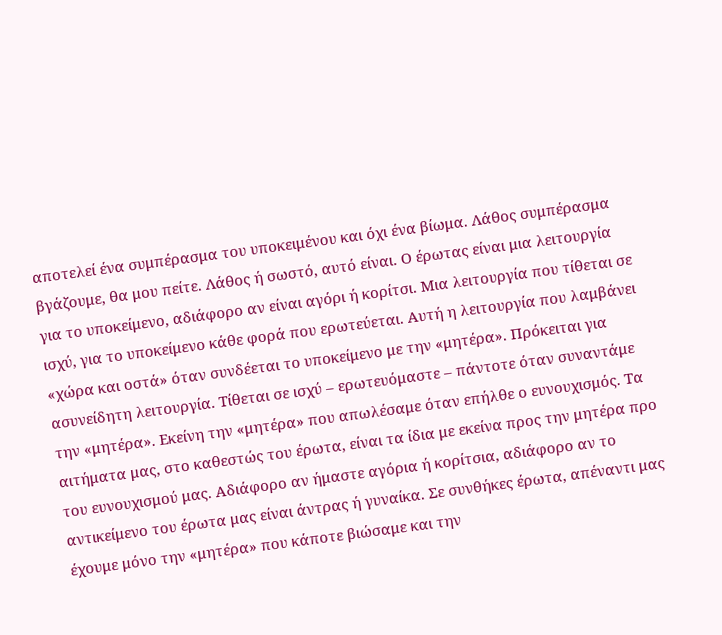αποτελεί ένα συμπέρασμα του υποκειμένου και όχι ένα βίωμα. Λάθος συμπέρασμα βγάζουμε, θα μου πείτε. Λάθος ή σωστό, αυτό είναι. Ο έρωτας είναι μια λειτουργία για το υποκείμενο, αδιάφορο αν είναι αγόρι ή κορίτσι. Μια λειτουργία που τίθεται σε ισχύ, για το υποκείμενο κάθε φορά που ερωτεύεται. Αυτή η λειτουργία που λαμβάνει «χώρα και οστά» όταν συνδέεται το υποκείμενο με την «μητέρα». Πρόκειται για ασυνείδητη λειτουργία. Τίθεται σε ισχύ – ερωτευόμαστε – πάντοτε όταν συναντάμε την «μητέρα». Εκείνη την «μητέρα» που απωλέσαμε όταν επήλθε ο ευνουχισμός. Τα αιτήματα μας, στο καθεστώς του έρωτα, είναι τα ίδια με εκείνα προς την μητέρα προ του ευνουχισμού μας. Αδιάφορο αν ήμαστε αγόρια ή κορίτσια, αδιάφορο αν το αντικείμενο του έρωτα μας είναι άντρας ή γυναίκα. Σε συνθήκες έρωτα, απέναντι μας έχουμε μόνο την «μητέρα» που κάποτε βιώσαμε και την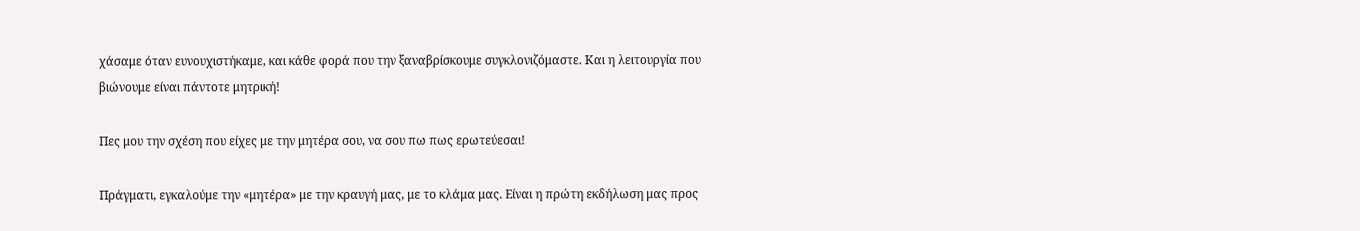χάσαμε όταν ευνουχιστήκαμε, και κάθε φορά που την ξαναβρίσκουμε συγκλονιζόμαστε. Και η λειτουργία που βιώνουμε είναι πάντοτε μητρική!

Πες μου την σχέση που είχες με την μητέρα σου, να σου πω πως ερωτεύεσαι!

Πράγματι, εγκαλούμε την «μητέρα» με την κραυγή μας, με το κλάμα μας. Είναι η πρώτη εκδήλωση μας προς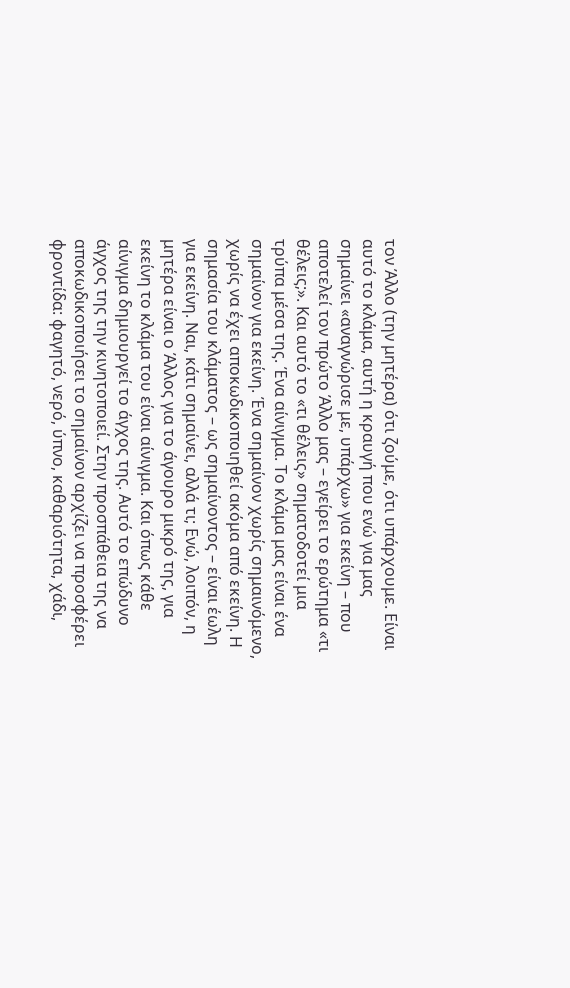τον Άλλο (την μητέρα) ότι ζούμε, ότι υπάρχουμε. Είναι αυτό το κλάμα, αυτή η κραυγή που ενώ για μας σημαίνει «αναγνώρισε με, υπάρχω» για εκείνη – που αποτελεί τον πρώτο Άλλο μας – εγείρει το ερώτημα «τι θέλεις;». Και αυτό το «τι θέλεις» σηματοδοτεί μια τρύπα μέσα της. Ένα αίνιγμα. Το κλάμα μας είναι ένα σημαίνον για εκείνη. Ένα σημαίνον χωρίς σημαινόμενο, χωρίς να έχει αποκωδικοποιηθεί ακόμα από εκείνη. Η σημασία του κλάματος – ως σημαίνοντος – είναι έωλη για εκείνη. Ναι, κάτι σημαίνει, αλλά τι; Ενώ, λοιπόν, η μητέρα είναι ο Άλλος για το άγουρο μικρό της, για εκείνη το κλάμα του είναι αίνιγμα. Και όπως κάθε αίνιγμα δημιουργεί το άγχος της. Αυτό το επώδυνο άγχος της την κινητοποιεί. Στην προσπάθεια της να αποκωδικοποιήσει το σημαίνον αρχίζει να προσφέρει φροντίδα: φαγητό, νερό, ύπνο, καθαριότητα, χάδι,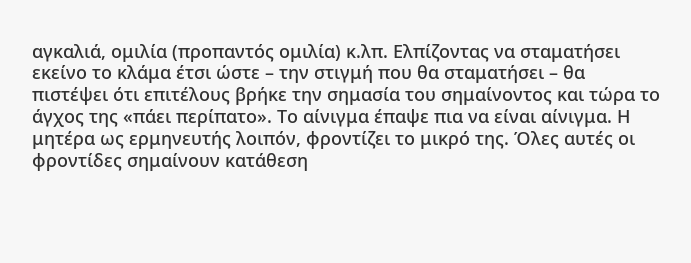αγκαλιά, ομιλία (προπαντός ομιλία) κ.λπ. Ελπίζοντας να σταματήσει εκείνο το κλάμα έτσι ώστε – την στιγμή που θα σταματήσει – θα πιστέψει ότι επιτέλους βρήκε την σημασία του σημαίνοντος και τώρα το άγχος της «πάει περίπατο». Το αίνιγμα έπαψε πια να είναι αίνιγμα. Η μητέρα ως ερμηνευτής λοιπόν, φροντίζει το μικρό της. Όλες αυτές οι φροντίδες σημαίνουν κατάθεση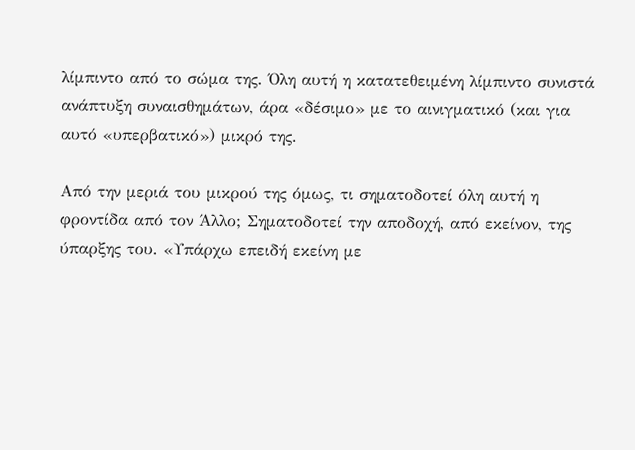λίμπιντο από το σώμα της. Όλη αυτή η κατατεθειμένη λίμπιντο συνιστά ανάπτυξη συναισθημάτων, άρα «δέσιμο» με το αινιγματικό (και για αυτό «υπερβατικό») μικρό της.

Από την μεριά του μικρού της όμως, τι σηματοδοτεί όλη αυτή η φροντίδα από τον Άλλο; Σηματοδοτεί την αποδοχή, από εκείνον, της ύπαρξης του. «Υπάρχω επειδή εκείνη με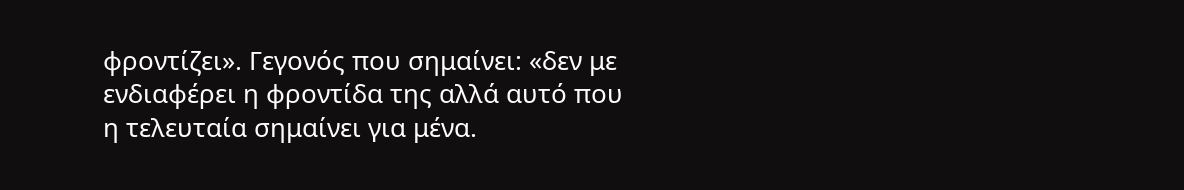φροντίζει». Γεγονός που σημαίνει: «δεν με ενδιαφέρει η φροντίδα της αλλά αυτό που η τελευταία σημαίνει για μένα.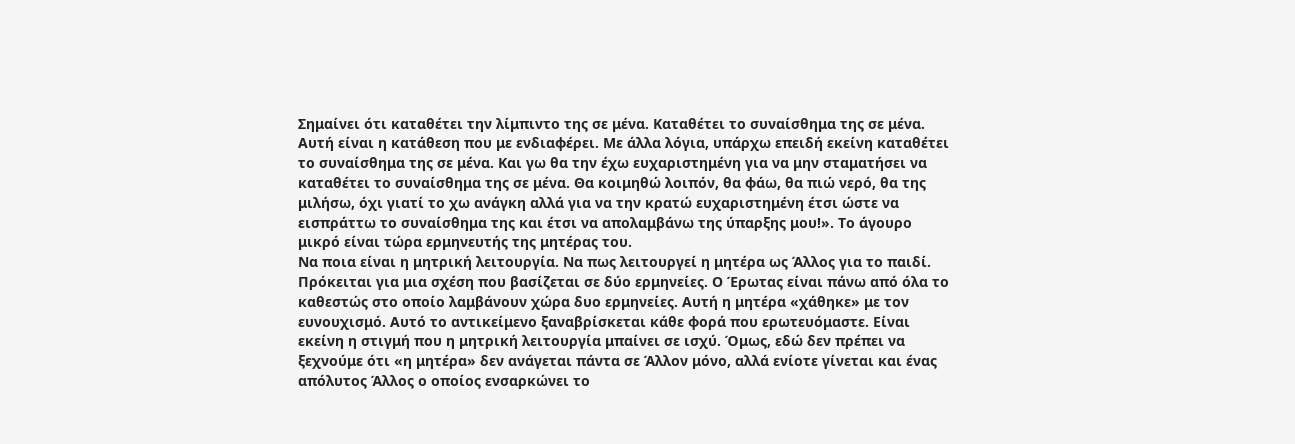Σημαίνει ότι καταθέτει την λίμπιντο της σε μένα. Καταθέτει το συναίσθημα της σε μένα. Αυτή είναι η κατάθεση που με ενδιαφέρει. Με άλλα λόγια, υπάρχω επειδή εκείνη καταθέτει το συναίσθημα της σε μένα. Και γω θα την έχω ευχαριστημένη για να μην σταματήσει να καταθέτει το συναίσθημα της σε μένα. Θα κοιμηθώ λοιπόν, θα φάω, θα πιώ νερό, θα της μιλήσω, όχι γιατί το χω ανάγκη αλλά για να την κρατώ ευχαριστημένη έτσι ώστε να εισπράττω το συναίσθημα της και έτσι να απολαμβάνω της ύπαρξης μου!». Το άγουρο μικρό είναι τώρα ερμηνευτής της μητέρας του.
Να ποια είναι η μητρική λειτουργία. Να πως λειτουργεί η μητέρα ως Άλλος για το παιδί. Πρόκειται για μια σχέση που βασίζεται σε δύο ερμηνείες. Ο Έρωτας είναι πάνω από όλα το καθεστώς στο οποίο λαμβάνουν χώρα δυο ερμηνείες. Αυτή η μητέρα «χάθηκε» με τον ευνουχισμό. Αυτό το αντικείμενο ξαναβρίσκεται κάθε φορά που ερωτευόμαστε. Είναι εκείνη η στιγμή που η μητρική λειτουργία μπαίνει σε ισχύ. Όμως, εδώ δεν πρέπει να ξεχνούμε ότι «η μητέρα» δεν ανάγεται πάντα σε Άλλον μόνο, αλλά ενίοτε γίνεται και ένας απόλυτος Άλλος ο οποίος ενσαρκώνει το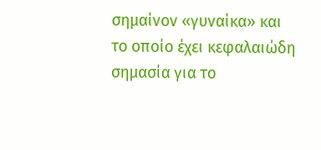σημαίνον «γυναίκα» και το οποίο έχει κεφαλαιώδη σημασία για το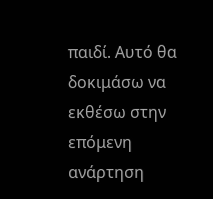παιδί. Αυτό θα δοκιμάσω να εκθέσω στην επόμενη ανάρτηση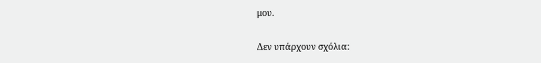μου.

Δεν υπάρχουν σχόλια: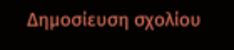Δημοσίευση σχολίου